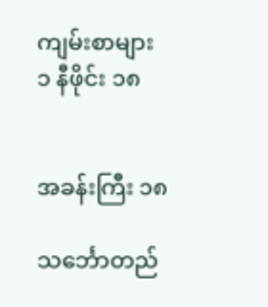ကျမ်းစာများ
၁ နီဖိုင်း ၁၈


အခန်းကြီး ၁၈

သင်္ဘောတည်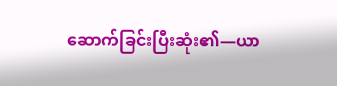ဆောက်ခြင်းပြီးဆုံး၏—ယာ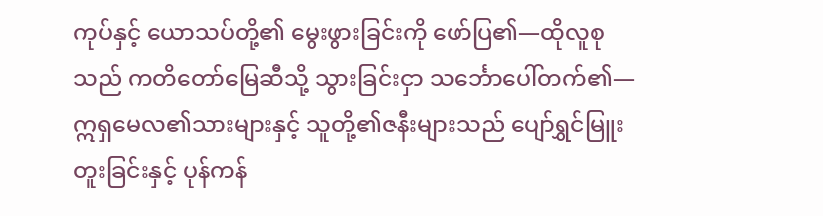ကုပ်နှင့် ယောသပ်တို့၏ မွေးဖွားခြင်းကို ဖော်ပြ၏—ထိုလူစုသည် ကတိတော်မြေဆီသို့ သွားခြင်းငှာ သင်္ဘောပေါ်တက်၏—ဣရှမေလ၏သားများနှင့် သူတို့၏ဇနီးများသည် ပျော်ရွှင်မြူးတူးခြင်းနှင့် ပုန်ကန်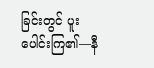ခြင်းတွင် ပူးပေါင်းကြ၏—နီ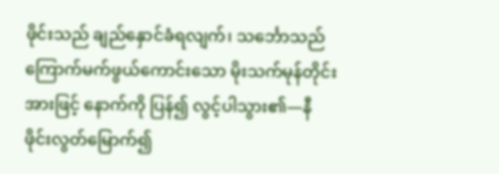ဖိုင်းသည် ချည်နှောင်ခံရလျက်၊ သင်္ဘောသည် ကြောက်မက်ဖွယ်ကောင်းသော မိုးသက်မုန်တိုင်းအားဖြင့် နောက်ကို ပြန်၍ လွင့်ပါသွား၏—နီဖိုင်းလွတ်မြောက်၍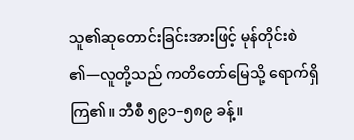သူ၏ဆုတောင်းခြင်းအားဖြင့် မုန်တိုင်းစဲ၏—လူတို့သည် ကတိတော်မြေသို့ ရောက်ရှိကြ၏။ ဘီစီ ၅၉၁–၅၈၉ ခန့်။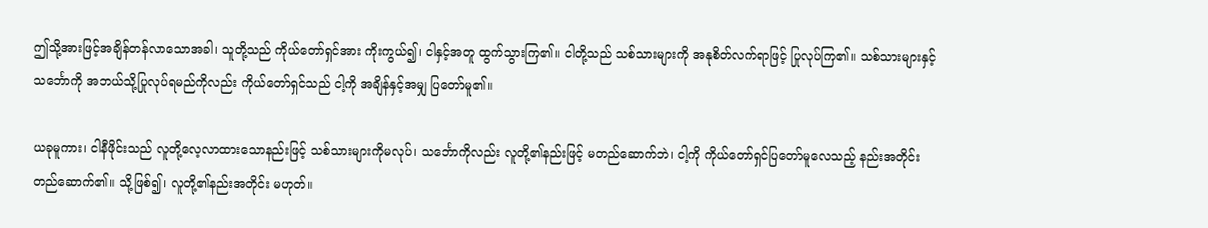ဤသို့အားဖြင့်အချိန်တန်လာသောအခါ၊ သူတို့သည် ကိုယ်တော်ရှင်အား ကိုးကွယ်၍၊ ငါနှင့်အတူ ထွက်သွားကြ၏။ ငါတို့သည် သစ်သားများကို အနုစိတ်လက်ရာဖြင့် ပြုလုပ်ကြ၏။ သစ်သားများနှင့် သင်္ဘောကို အဘယ်သို့ပြုလုပ်ရမည်ကိုလည်း ကိုယ်တော်ရှင်သည် ငါ့ကို အချိန်နှင့်အမျှ ပြတော်မူ၏။

ယခုမူကား၊ ငါနီဖိုင်းသည် လူတို့လေ့လာထားသောနည်းဖြင့် သစ်သားများကိုမလုပ်၊ သင်္ဘောကိုလည်း လူတို့၏နည်းဖြင့် မတည်ဆောက်ဘဲ၊ ငါ့ကို ကိုယ်တော်ရှင်ပြတော်မူလေသည့် နည်းအတိုင်း တည်ဆောက်၏။ သို့ဖြစ်၍၊ လူတို့၏နည်းအတိုင်း မဟုတ်။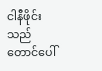ငါနီဖိုင်းသည် တောင်ပေါ်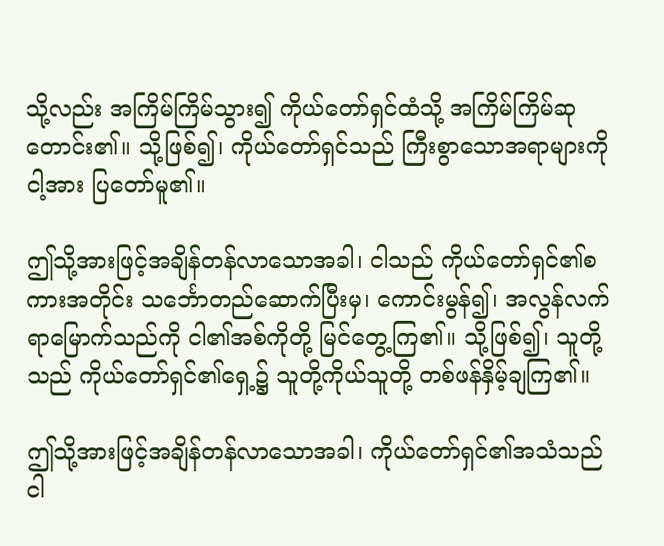သို့လည်း အကြိမ်ကြိမ်သွား၍ ကိုယ်တော်ရှင်ထံသို့ အကြိမ်ကြိမ်ဆုတောင်း၏။ သို့ဖြစ်၍၊ ကိုယ်တော်ရှင်သည် ကြီးစွာသောအရာများကို ငါ့အား ပြတော်မူ၏။

ဤသို့အားဖြင့်အချိန်တန်လာသောအခါ၊ ငါသည် ကိုယ်တော်ရှင်၏စကားအတိုင်း သင်္ဘောတည်ဆောက်ပြီးမှ၊ ကောင်းမွန်၍၊ အလွန်လက်ရာမြောက်သည်ကို ငါ၏အစ်ကိုတို့ မြင်တွေ့ကြ၏။ သို့ဖြစ်၍၊ သူတို့သည် ကိုယ်တော်ရှင်၏ရှေ့၌ သူတို့ကိုယ်သူတို့ တစ်ဖန်နှိမ့်ချကြ၏။

ဤသို့အားဖြင့်အချိန်တန်လာသောအခါ၊ ကိုယ်တော်ရှင်၏အသံသည် ငါ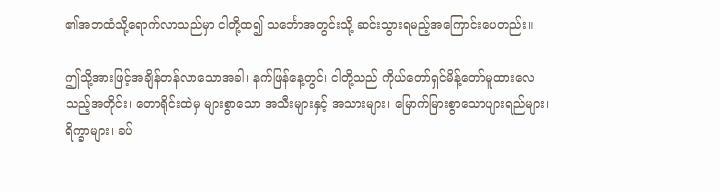၏အဘထံသို့ရောက်လာသည်မှာ ငါတို့ထ၍ သင်္ဘောအတွင်းသို့ ဆင်းသွားရမည့်အကြောင်းပေတည်း။

ဤသို့အားဖြင့်အချိန်တန်လာသောအခါ၊ နက်ဖြန်နေ့တွင်၊ ငါတို့သည် ကိုယ်တော်ရှင်မိန့်တော်မူထားလေသည့်အတိုင်း၊ တောရိုင်းထဲမှ များစွာသော အသီးများနှင့် အသားများ၊ မြောက်မြားစွာသောပျားရည်များ၊ ရိက္ခာများ၊ ခပ်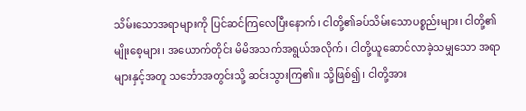သိမ်းသောအရာများကို ပြင်ဆင်ကြလေပြီးနောက်၊ ငါတို့၏ခပ်သိမ်းသောပစ္စည်းများ၊ ငါတို့၏မျိုးစေ့များ၊ အယောက်တိုင်း မိမိအသက်အရွယ်အလိုက်၊ ငါတို့ယူဆောင်လာခဲ့သမျှသော အရာများနှင့်အတူ သင်္ဘောအတွင်းသို့ ဆင်းသွားကြ၏။ သို့ဖြစ်၍၊ ငါတို့အား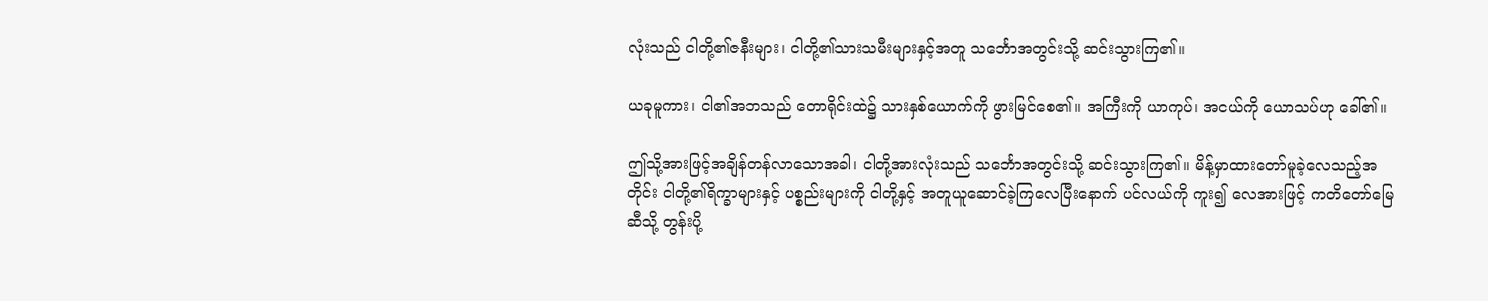လုံးသည် ငါတို့၏ဇနီးများ၊ ငါတို့၏သားသမီးများနှင့်အတူ သင်္ဘောအတွင်းသို့ ဆင်းသွားကြ၏။

ယခုမူကား၊ ငါ၏အဘသည် တောရိုင်းထဲ၌ သားနှစ်ယောက်ကို ဖွားမြင်စေ၏။ အကြီးကို ယာကုပ်၊ အငယ်ကို ယောသပ်ဟု ခေါ်၏။

ဤသို့အားဖြင့်အချိန်တန်လာသောအခါ၊ ငါတို့အားလုံးသည် သင်္ဘောအတွင်းသို့ ဆင်းသွားကြ၏။ မိန့်မှာထားတော်မူခဲ့လေသည့်အတိုင်း ငါတို့၏ရိက္ခာများနှင့် ပစ္စည်းများကို ငါတို့နှင့် အတူယူဆောင်ခဲ့ကြလေပြီးနောက် ပင်လယ်ကို ကူး၍ လေအားဖြင့် ကတိတော်မြေဆီသို့ တွန်းပို့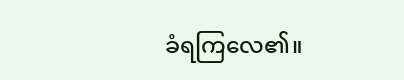ခံရကြလေ၏။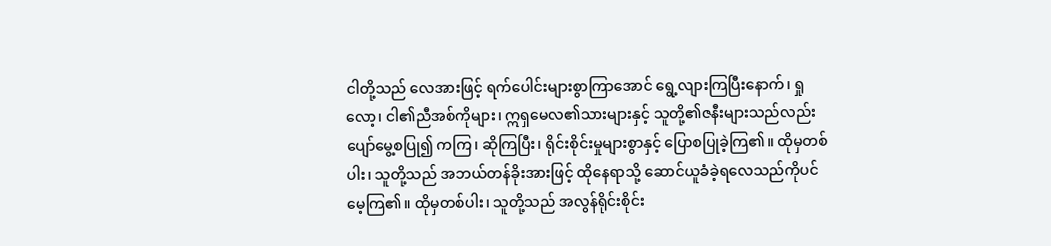ငါတို့သည် လေအားဖြင့် ရက်ပေါင်းများစွာကြာအောင် ရွေ့လျားကြပြီးနောက်၊ ရှုလော့၊ ငါ၏ညီအစ်ကိုများ၊ ဣရှမေလ၏သားများနှင့် သူတို့၏ဇနီးများသည်လည်း ပျော်မွေ့စပြု၍ ကကြ၊ ဆိုကြပြီး၊ ရိုင်းစိုင်းမှုများစွာနှင့် ပြောစပြုခဲ့ကြ၏။ ထိုမှတစ်ပါး၊ သူတို့သည် အဘယ်တန်ခိုးအားဖြင့် ထိုနေရာသို့ ဆောင်ယူခံခဲ့ရလေသည်ကိုပင် မေ့ကြ၏။ ထိုမှတစ်ပါး၊ သူတို့သည် အလွန်ရိုင်းစိုင်း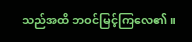သည်အထိ ဘဝင်မြင့်ကြလေ၏။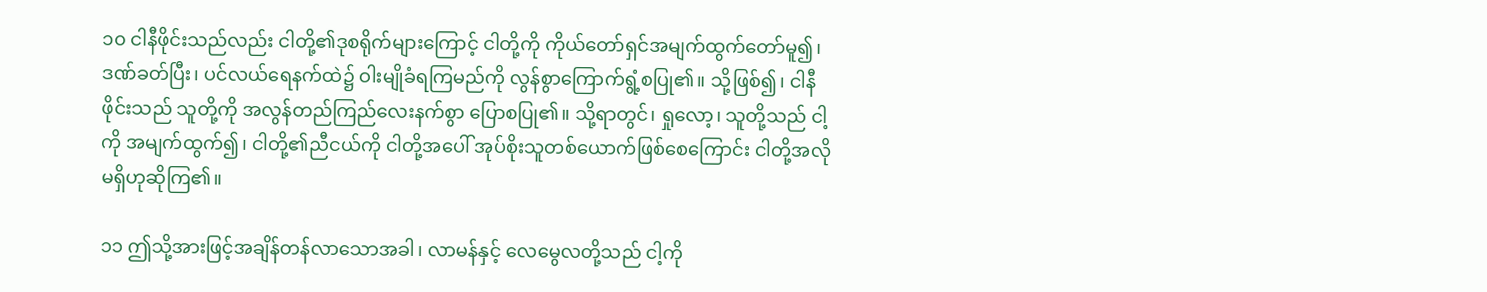၁၀ ငါနီဖိုင်းသည်လည်း ငါတို့၏ဒုစရိုက်များကြောင့် ငါတို့ကို ကိုယ်တော်ရှင်အမျက်ထွက်တော်မူ၍၊ ဒဏ်ခတ်ပြီး၊ ပင်လယ်ရေနက်ထဲ၌ ဝါးမျိုခံရကြမည်ကို လွန်စွာကြောက်ရွံ့စပြု၏။ သို့ဖြစ်၍၊ ငါနီဖိုင်းသည် သူတို့ကို အလွန်တည်ကြည်လေးနက်စွာ ပြောစပြု၏။ သို့ရာတွင်၊ ရှုလော့၊ သူတို့သည် ငါ့ကို အမျက်ထွက်၍၊ ငါတို့၏ညီငယ်ကို ငါတို့အပေါ် အုပ်စိုးသူတစ်ယောက်ဖြစ်စေကြောင်း ငါတို့အလိုမရှိဟုဆိုကြ၏။

၁၁ ဤသို့အားဖြင့်အချိန်တန်လာသောအခါ၊ လာမန်နှင့် လေမွေလတို့သည် ငါ့ကို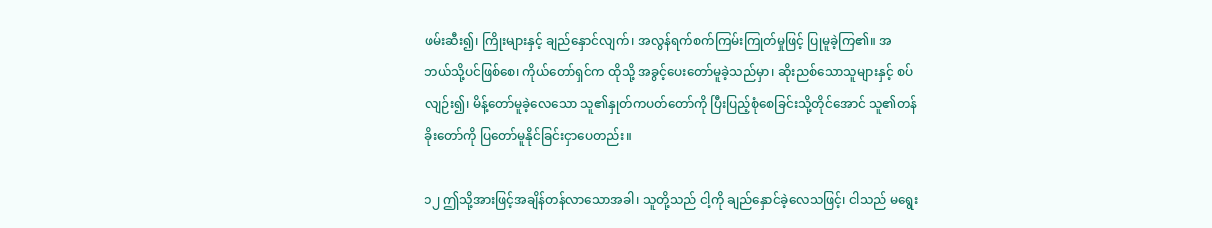ဖမ်းဆီး၍၊ ကြိုးများနှင့် ချည်နှောင်လျက်၊ အလွန်ရက်စက်ကြမ်းကြုတ်မှုဖြင့် ပြုမူခဲ့ကြ၏။ အဘယ်သို့ပင်ဖြစ်စေ၊ ကိုယ်တော်ရှင်က ထိုသို့ အခွင့်ပေးတော်မူခဲ့သည်မှာ၊ ဆိုးညစ်သောသူများနှင့် စပ်လျဉ်း၍၊ မိန့်တော်မူခဲ့လေသော သူ၏နှုတ်ကပတ်တော်ကို ပြီးပြည့်စုံစေခြင်းသို့တိုင်အောင် သူ၏တန်ခိုးတော်ကို ပြတော်မူနိုင်ခြင်းငှာပေတည်း။

၁၂ ဤသို့အားဖြင့်အချိန်တန်လာသောအခါ၊ သူတို့သည် ငါ့ကို ချည်နှောင်ခဲ့လေသဖြင့်၊ ငါသည် မရွေး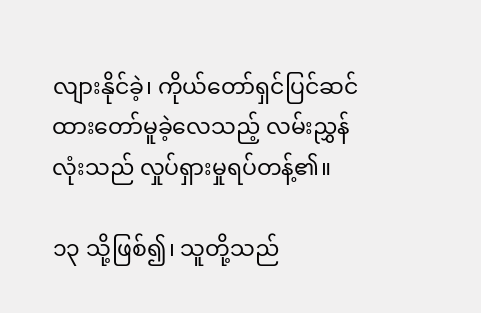လျားနိုင်ခဲ့၊ ကိုယ်တော်ရှင်ပြင်ဆင်ထားတော်မူခဲ့လေသည့် လမ်းညွှန်လုံးသည် လှုပ်ရှားမှုရပ်တန့်၏။

၁၃ သို့ဖြစ်၍၊ သူတို့သည်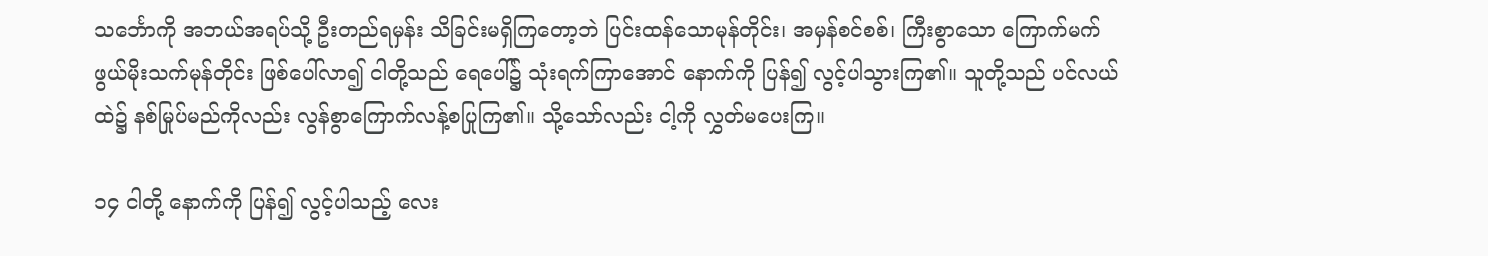သင်္ဘောကို အဘယ်အရပ်သို့ ဦးတည်ရမှန်း သိခြင်းမရှိကြတော့ဘဲ ပြင်းထန်သောမုန်တိုင်း၊ အမှန်စင်စစ်၊ ကြီးစွာသော ကြောက်မက်ဖွယ်မိုးသက်မုန်တိုင်း ဖြစ်ပေါ်လာ၍ ငါတို့သည် ရေပေါ်၌ သုံးရက်ကြာအောင် နောက်ကို ပြန်၍ လွင့်ပါသွားကြ၏။ သူတို့သည် ပင်လယ်ထဲ၌ နစ်မြုပ်မည်ကိုလည်း လွန်စွာကြောက်လန့်စပြုကြ၏။ သို့သော်လည်း ငါ့ကို လွှတ်မပေးကြ။

၁၄ ငါတို့ နောက်ကို ပြန်၍ လွင့်ပါသည့် လေး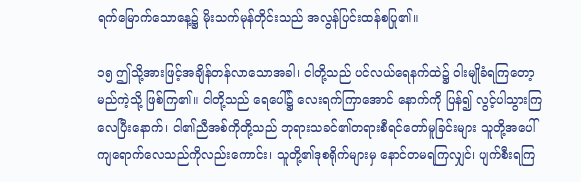ရက်မြောက်သောနေ့၌ မိုးသက်မုန်တိုင်းသည် အလွန်ပြင်းထန်စပြု၏။

၁၅ ဤသို့အားဖြင့်အချိန်တန်လာသောအခါ၊ ငါတို့သည် ပင်လယ်ရေနက်ထဲ၌ ဝါးမျိုခံရကြတော့မည်ကဲ့သို့ ဖြစ်ကြ၏။ ငါတို့သည် ရေပေါ်၌ လေးရက်ကြာအောင် နောက်ကို ပြန်၍ လွင့်ပါသွားကြလေပြီးနောက်၊ ငါ၏ညီအစ်ကိုတို့သည် ဘုရားသခင်၏တရားစီရင်တော်မူခြင်းများ သူတို့အပေါ်ကျရောက်လေသည်ကိုလည်းကောင်း၊ သူတို့၏ဒုစရိုက်များမှ နောင်တမရကြလျှင်၊ ပျက်စီးရကြ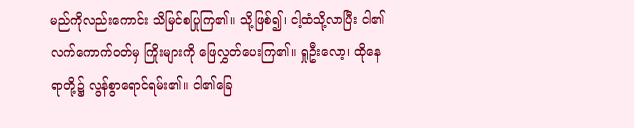မည်ကိုလည်းကောင်း သိမြင်စပြုကြ၏။ သို့ဖြစ်၍၊ ငါ့ထံသို့လာပြီး ငါ၏လက်ကောက်ဝတ်မှ ကြိုးများကို ဖြေလွှတ်ပေးကြ၏။ ရှုဦးလော့၊ ထိုနေရာတို့၌ လွန်စွာရောင်ရမ်း၏။ ငါ၏ခြေ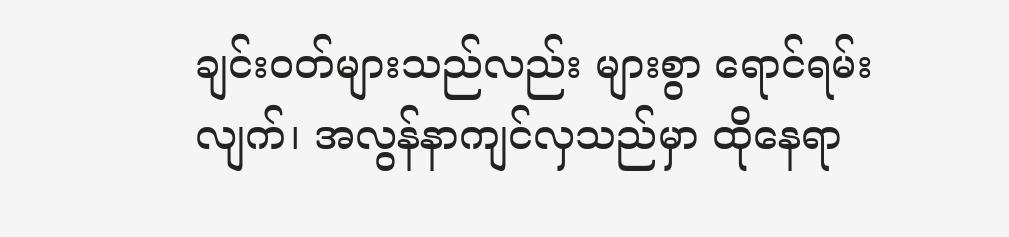ချင်းဝတ်များသည်လည်း များစွာ ရောင်ရမ်းလျက်၊ အလွန်နာကျင်လှသည်မှာ ထိုနေရာ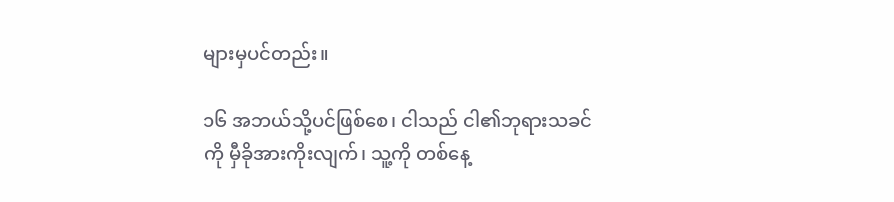များမှပင်တည်း။

၁၆ အဘယ်သို့ပင်ဖြစ်စေ၊ ငါသည် ငါ၏ဘုရားသခင်ကို မှီခိုအားကိုးလျက်၊ သူ့ကို တစ်နေ့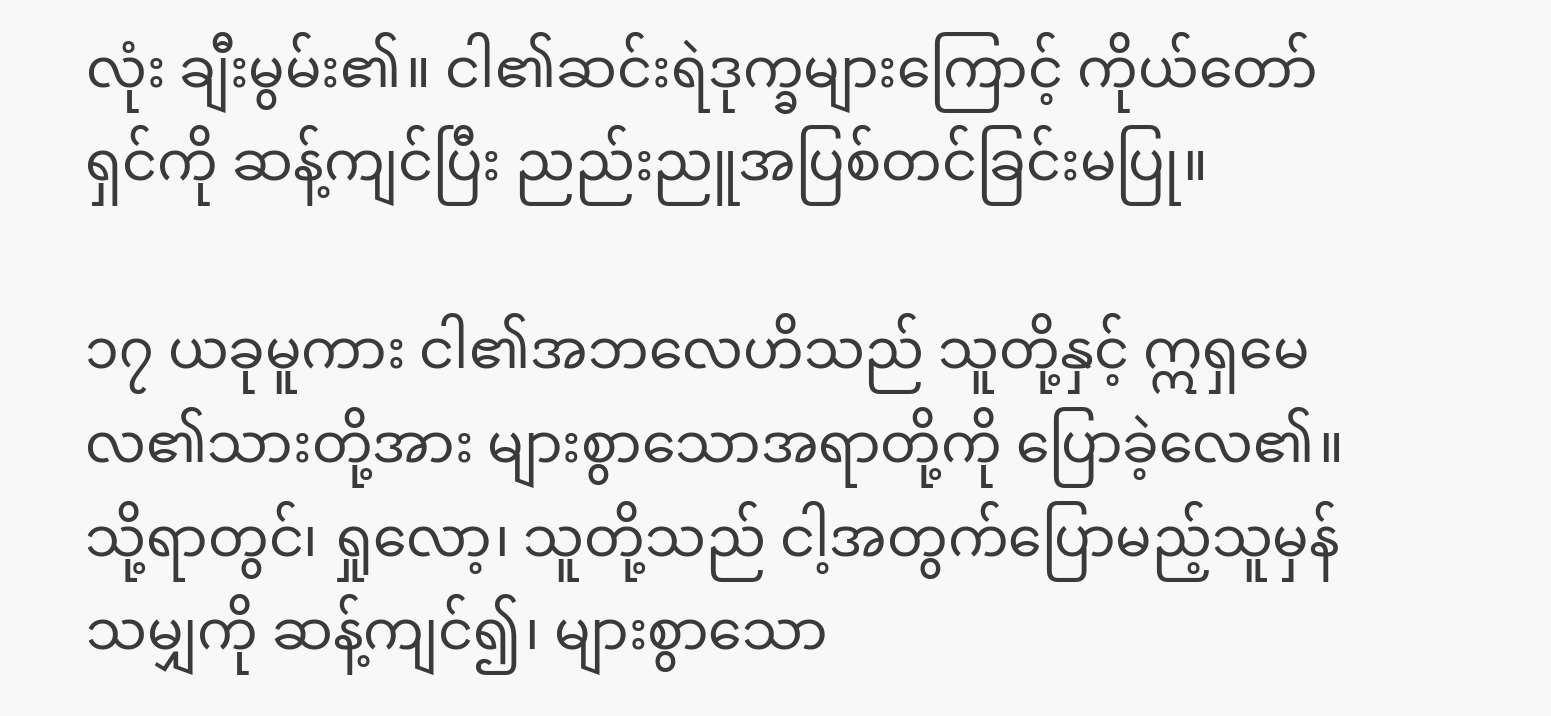လုံး ချီးမွမ်း၏။ ငါ၏ဆင်းရဲဒုက္ခများကြောင့် ကိုယ်တော်ရှင်ကို ဆန့်ကျင်ပြီး ညည်းညူအပြစ်တင်ခြင်းမပြု။

၁၇ ယခုမူကား ငါ၏အဘလေဟိသည် သူတို့နှင့် ဣရှမေလ၏သားတို့အား များစွာသောအရာတို့ကို ပြောခဲ့လေ၏။ သို့ရာတွင်၊ ရှုလော့၊ သူတို့သည် ငါ့အတွက်ပြောမည့်သူမှန်သမျှကို ဆန့်ကျင်၍၊ များစွာသော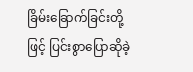ခြိမ်းခြောက်ခြင်းတို့ဖြင့် ပြင်းစွာပြောဆိုခဲ့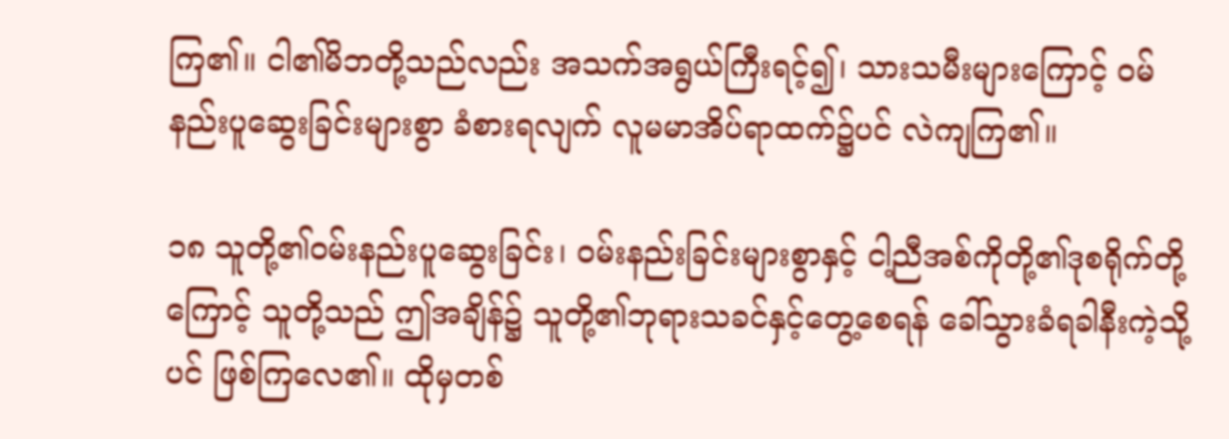ကြ၏။ ငါ၏မိဘတို့သည်လည်း အသက်အရွယ်ကြီးရင့်၍၊ သားသမီးများကြောင့် ဝမ်နည်းပူဆွေးခြင်းများစွာ ခံစားရလျက် လူမမာအိပ်ရာထက်၌ပင် လဲကျကြ၏။

၁၈ သူတို့၏ဝမ်းနည်းပူဆွေးခြင်း၊ ဝမ်းနည်းခြင်းများစွာနှင့် ငါ့ညီအစ်ကိုတို့၏ဒုစရိုက်တို့ကြောင့် သူတို့သည် ဤအချိန်၌ သူတို့၏ဘုရားသခင်နှင့်တွေ့စေရန် ခေါ်သွားခံရခါနီးကဲ့သို့ပင် ဖြစ်ကြလေ၏။ ထိုမှတစ်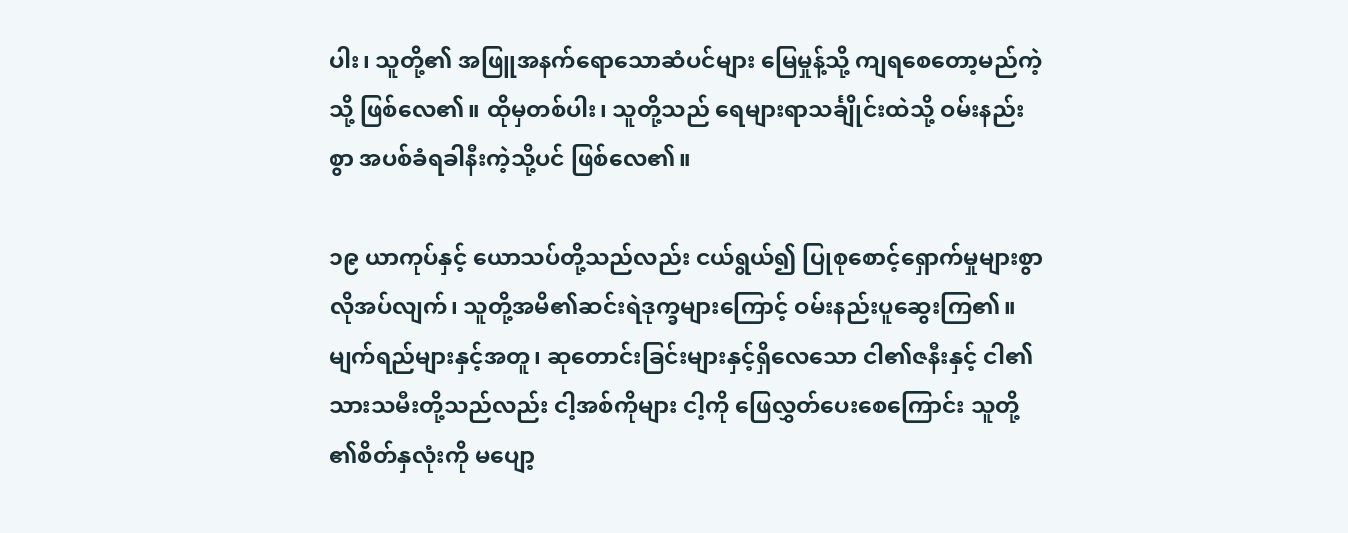ပါး၊ သူတို့၏ အဖြူအနက်ရောသောဆံပင်များ မြေမှုန့်သို့ ကျရစေတော့မည်ကဲ့သို့ ဖြစ်လေ၏။ ထိုမှတစ်ပါး၊ သူတို့သည် ရေများရာသင်္ချိုင်းထဲသို့ ဝမ်းနည်းစွာ အပစ်ခံရခါနီးကဲ့သို့ပင် ဖြစ်လေ၏။

၁၉ ယာကုပ်နှင့် ယောသပ်တို့သည်လည်း ငယ်ရွယ်၍ ပြုစုစောင့်ရှောက်မှုများစွာလိုအပ်လျက်၊ သူတို့အမိ၏ဆင်းရဲဒုက္ခများကြောင့် ဝမ်းနည်းပူဆွေးကြ၏။ မျက်ရည်များနှင့်အတူ၊ ဆုတောင်းခြင်းများနှင့်ရှိလေသော ငါ၏ဇနီးနှင့် ငါ၏သားသမီးတို့သည်လည်း ငါ့အစ်ကိုများ ငါ့ကို ဖြေလွှတ်ပေးစေကြောင်း သူတို့၏စိတ်နှလုံးကို မပျော့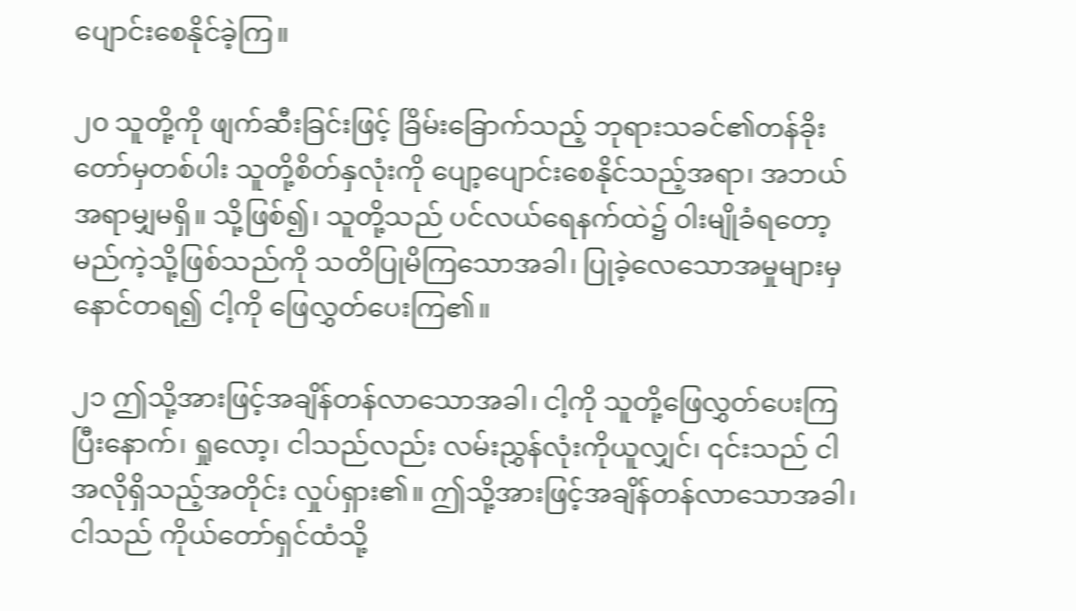ပျောင်းစေနိုင်ခဲ့ကြ။

၂၀ သူတို့ကို ဖျက်ဆီးခြင်းဖြင့် ခြိမ်းခြောက်သည့် ဘုရားသခင်၏တန်ခိုးတော်မှတစ်ပါး သူတို့စိတ်နှလုံးကို ပျော့ပျောင်းစေနိုင်သည့်အရာ၊ အဘယ်အရာမျှမရှိ။ သို့ဖြစ်၍၊ သူတို့သည် ပင်လယ်ရေနက်ထဲ၌ ဝါးမျိုခံရတော့မည်ကဲ့သို့ဖြစ်သည်ကို သတိပြုမိကြသောအခါ၊ ပြုခဲ့လေသောအမှုများမှ နောင်တရ၍ ငါ့ကို ဖြေလွှတ်ပေးကြ၏။

၂၁ ဤသို့အားဖြင့်အချိန်တန်လာသောအခါ၊ ငါ့ကို သူတို့ဖြေလွှတ်ပေးကြပြီးနောက်၊ ရှုလော့၊ ငါသည်လည်း လမ်းညွှန်လုံးကိုယူလျှင်၊ ၎င်းသည် ငါအလိုရှိသည့်အတိုင်း လှုပ်ရှား၏။ ဤသို့အားဖြင့်အချိန်တန်လာသောအခါ၊ ငါသည် ကိုယ်တော်ရှင်ထံသို့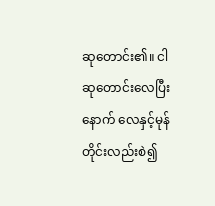ဆုတောင်း၏။ ငါ ဆုတောင်းလေပြီးနောက် လေနှင့်မုန်တိုင်းလည်းစဲ၍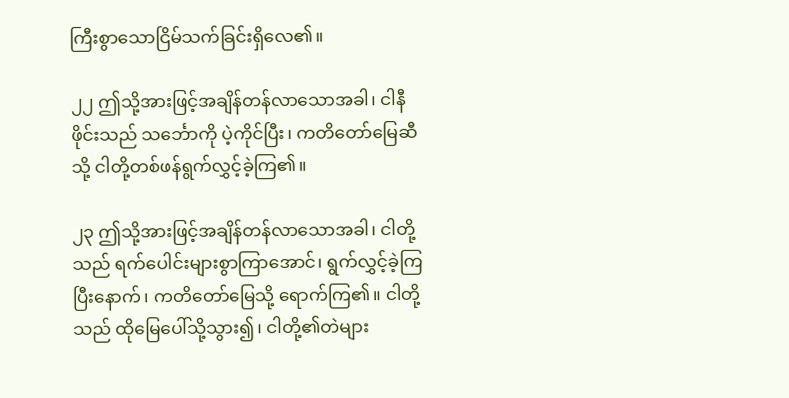ကြီးစွာသောငြိမ်သက်ခြင်းရှိလေ၏။

၂၂ ဤသို့အားဖြင့်အချိန်တန်လာသောအခါ၊ ငါနီဖိုင်းသည် သင်္ဘောကို ပဲ့ကိုင်ပြီး၊ ကတိတော်မြေဆီသို့ ငါတို့တစ်ဖန်ရွက်လွှင့်ခဲ့ကြ၏။

၂၃ ဤသို့အားဖြင့်အချိန်တန်လာသောအခါ၊ ငါတို့သည် ရက်ပေါင်းများစွာကြာအောင်၊ ရွက်လွှင့်ခဲ့ကြပြီးနောက်၊ ကတိတော်မြေသို့ ရောက်ကြ၏။ ငါတို့သည် ထိုမြေပေါ်သို့သွား၍၊ ငါတို့၏တဲများ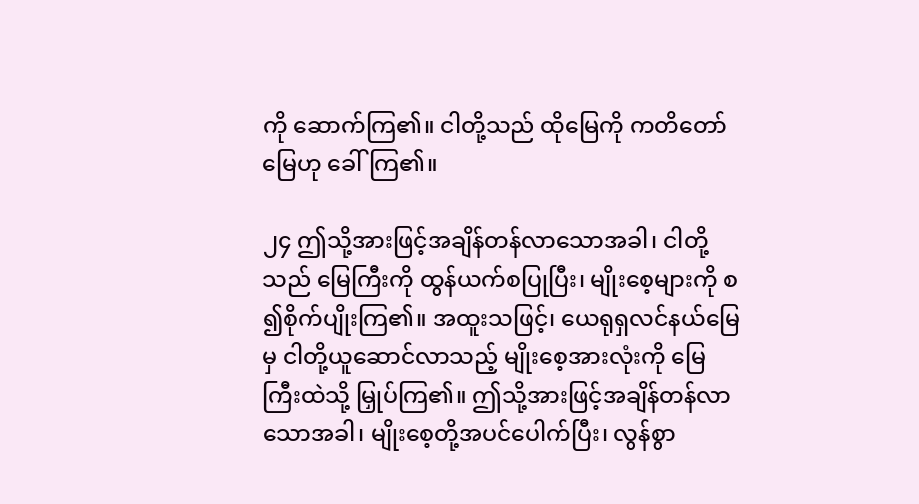ကို ဆောက်ကြ၏။ ငါတို့သည် ထိုမြေကို ကတိတော်မြေဟု ခေါ်ကြ၏။

၂၄ ဤသို့အားဖြင့်အချိန်တန်လာသောအခါ၊ ငါတို့သည် မြေကြီးကို ထွန်ယက်စပြုပြီး၊ မျိုးစေ့များကို စ၍စိုက်ပျိုးကြ၏။ အထူးသဖြင့်၊ ယေရုရှလင်နယ်မြေမှ ငါတို့ယူဆောင်လာသည့် မျိုးစေ့အားလုံးကို မြေကြီးထဲသို့ မြှုပ်ကြ၏။ ဤသို့အားဖြင့်အချိန်တန်လာသောအခါ၊ မျိုးစေ့တို့အပင်ပေါက်ပြီး၊ လွန်စွာ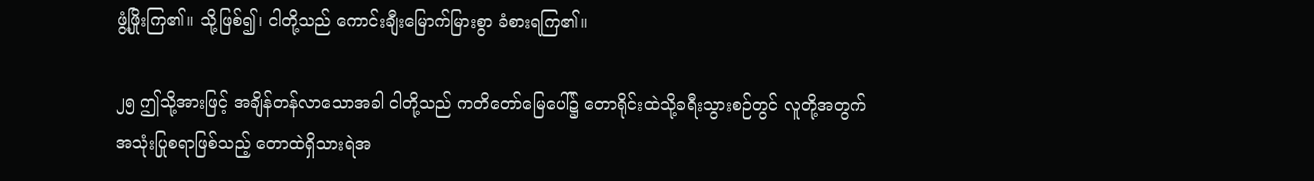ဖွံ့ဖြိုးကြ၏။ သို့ဖြစ်၍၊ ငါတို့သည် ကောင်းချီးမြောက်မြားစွာ ခံစားရကြ၏။

၂၅ ဤသို့အားဖြင့် အချိန်တန်လာသောအခါ ငါတို့သည် ကတိတော်မြေပေါ်၌ တောရိုင်းထဲသို့ခရီးသွားစဉ်တွင် လူတို့အတွက် အသုံးပြုစရာဖြစ်သည့် တောထဲရှိသားရဲအ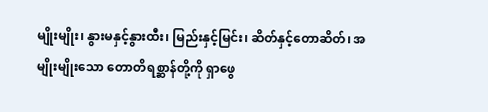မျိုးမျိုး၊ နွားမနှင့်နွားထီး၊ မြည်းနှင့်မြင်း၊ ဆိတ်နှင့်တောဆိတ်၊ အမျိုးမျိုးသော တောတိရစ္ဆာန်တို့ကို ရှာဖွေ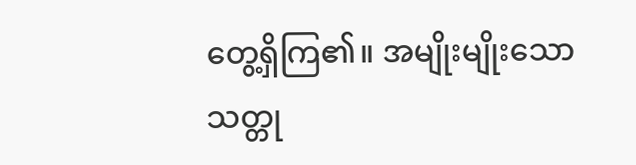တွေ့ရှိကြ၏။ အမျိုးမျိုးသောသတ္တု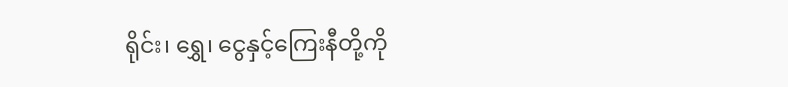ရိုင်း၊ ရွှေ၊ ငွေနှင့်ကြေးနီတို့ကို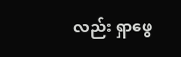လည်း ရှာဖွေ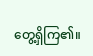တွေ့ရှိကြ၏။